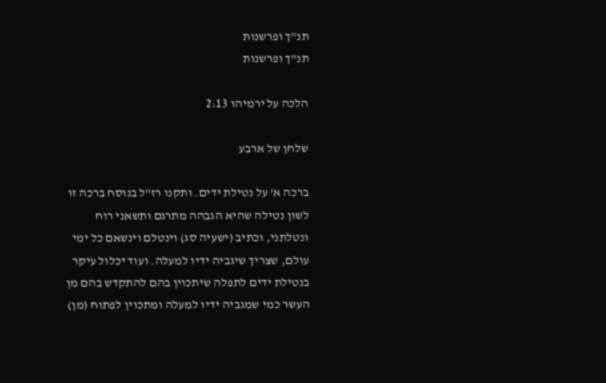תנ"ך ופרשנות
תנ"ך ופרשנות

הלכה על ירמיהו 2:13

שלחן של ארבע

ברכה א' על נטילת ידים. ותקנו רז"ל בנוסח ברכה זו לשון נטילה שהיא הגבהה מתרגם ותשאני רוח ונטלתני, וכתיב (ישעיה סג) וינטלם וינשאם כל ימי עולם, שצריך שיגביה ידיו למעלה. ועוד יכלול עיקר בנטילת ידים לתפלה שיתכוין בהם להתקדש בהם מן העשר כמי שמגביה ידיו למעלה ומתכוין לפתוח (מן)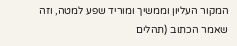המקור העליון וממשיך ומוריד שפע למטה, וזה שאמר הכתוב (תהלים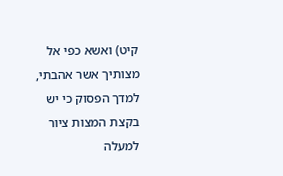קיט) ואשא כפי אל מצותיך אשר אהבתי, למדך הפסוק כי יש בקצת המצות ציור למעלה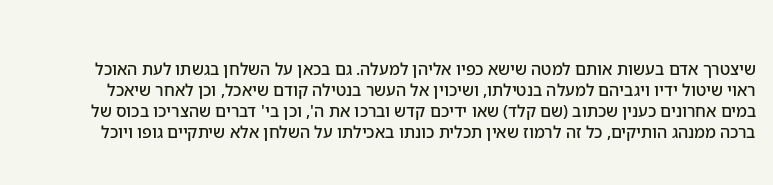שיצטרך אדם בעשות אותם למטה שישא כפיו אליהן למעלה. גם בכאן על השלחן בגשתו לעת האוכל ראוי שיטול ידיו ויגביהם למעלה בנטילתו, ושיכוין אל העשר בנטילה קודם שיאכל, וכן לאחר שיאכל במים אחרונים כענין שכתוב (שם קלד) שאו ידיכם קדש וברכו את ה', וכן בי' דברים שהצריכו בכוס של ברכה ממנהג הותיקים, כל זה לרמוז שאין תכלית כונתו באכילתו על השלחן אלא שיתקיים גופו ויוכל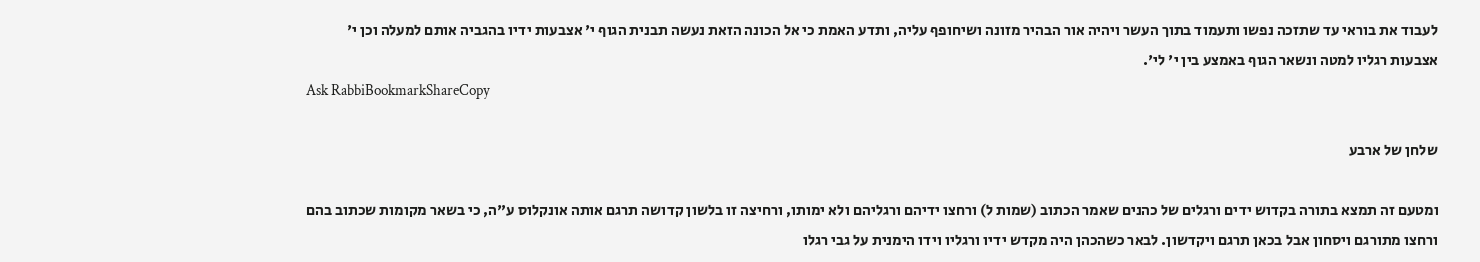לעבוד את בוראי עד שתזכה נפשו ותעמוד בתוך העשר ויהיה אור הבהיר מזונה ושיחופף עליה, ותדע האמת כי אל הכונה הזאת נעשה תבנית הגוף י' אצבעות ידיו בהגביה אותם למעלה וכן י' אצבעות רגליו למטה ונשאר הגוף באמצע בין י' לי'.
Ask RabbiBookmarkShareCopy

שלחן של ארבע

ומטעם זה תמצא בתורה בקדוש ידים ורגלים של כהנים שאמר הכתוב (שמות ל) ורחצו ידיהם ורגליהם ולא ימותו, ורחיצה זו בלשון קדושה תרגם אותה אונקלוס ע"ה, כי בשאר מקומות שכתוב בהם ורחצו מתורגם ויסחון אבל בכאן תרגם ויקדשון. לבאר כשהכהן היה מקדש ידיו ורגליו וידו הימנית על גבי רגלו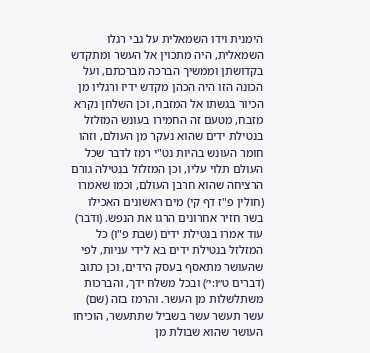הימנית וידו השמאלית על גבי רגלו השמאלית, היה מתכוין אל העשר ומתקדש בקדושתן וממשיך הברכה מברכתם, ועל הכונה הזו היה הכהן מקדש ידיו ורגליו מן הכיור בגשתו אל המזבח, וכן השלחן נקרא מזבח, מטעם זה החמירו בעונש המזלזל בנטילת ידים שהוא נעקר מן העולם, וזהו חומר העונש בהיות נט"י רמז לדבר שכל העולם תלוי עליו, וכן המזלזל בנטילה גורם הרציחה שהוא חרבן העולם, וכמו שאמרו (חולין פ"ז דף קי) מים ראשונים האכילו בשר חזיר אחרונים הרגו את הנפש. (ודבר) עוד אמרו בנטילת ידים (שבת פ"ו) כל המזלזל בנטילת ידים בא לידי עניות, לפי שהעושר מתאסף בעסק הידים, וכן כתוב (דברים ט״ו:י׳) ובכל משלח ידך, והברכות משתלשלות מן העשר. והרמז בזה (שם) עשר תעשר עשר בשביל שתתעשר, הוכיחו העושר שהוא שבולת מן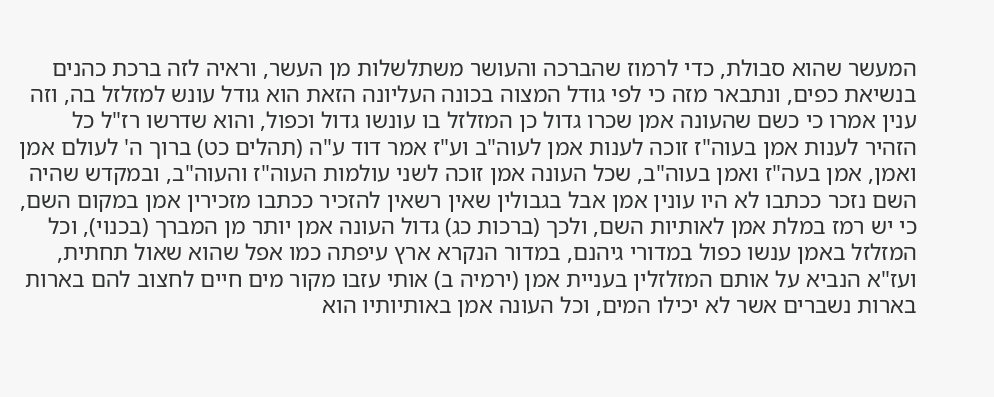המעשר שהוא סבולת, כדי לרמוז שהברכה והעושר משתלשלות מן העשר, וראיה לזה ברכת כהנים בנשיאת כפים, ונתבאר מזה כי לפי גודל המצוה בכונה העליונה הזאת הוא גודל עונש למזלזל בה, וזה ענין אמרו כי כשם שהעונה אמן שכרו גדול כן המזלזל בו עונשו גדול וכפול, והוא שדרשו רז"ל כל הזהיר לענות אמן בעוה"ז זוכה לענות אמן לעוה"ב וע"ז אמר דוד ע"ה (תהלים כט) ברוך ה' לעולם אמן ואמן, אמן בעה"ז ואמן בעוה"ב, שכל העונה אמן זוכה לשני עולמות העוה"ז והעוה"ב, ובמקדש שהיה השם נזכר ככתבו לא היו עונין אמן אבל בגבולין שאין רשאין להזכיר ככתבו מזכירין אמן במקום השם, כי יש רמז במלת אמן לאותיות השם, ולכך (ברכות כג) גדול העונה אמן יותר מן המברך (בכנוי), וכל המזלזל באמן ענשו כפול במדורי גיהנם, במדור הנקרא ארץ עיפתה כמו אפל שהוא שאול תחתית, ועז"א הנביא על אותם המזלזלין בעניית אמן (ירמיה ב) אותי עזבו מקור מים חיים לחצוב להם בארות בארות נשברים אשר לא יכילו המים, וכל העונה אמן באותיותיו הוא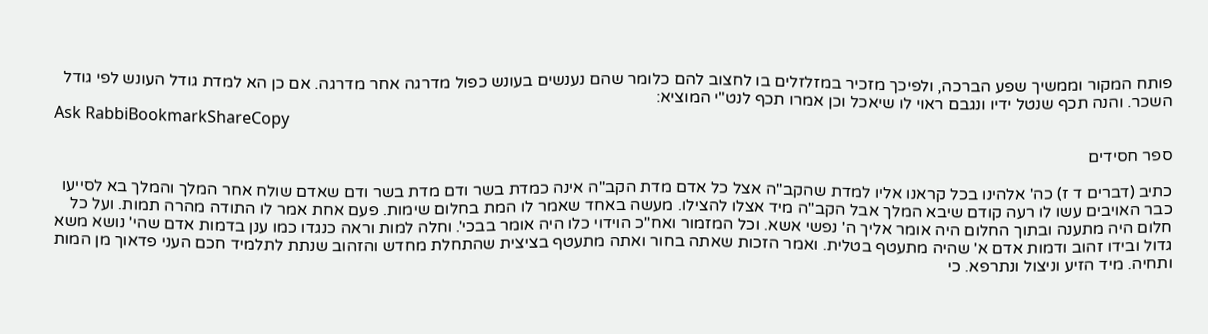פותח המקור וממשיך שפע הברכה, ולפיכך מזכיר במזלזלים בו לחצוב להם כלומר שהם נענשים בעונש כפול מדרגה אחר מדרגה. אם כן הא למדת גודל העונש לפי גודל השכר. והנה תכף שנטל ידיו ונגבם ראוי לו שיאכל וכן אמרו תכף לנט"י המוציא:
Ask RabbiBookmarkShareCopy

ספר חסידים

כתיב (דברים ד ז) כה' אלהינו בכל קראנו אליו למדת שהקב"ה אצל כל אדם מדת הקב"ה אינה כמדת בשר ודם מדת בשר ודם שאדם שולח אחר המלך והמלך בא לסייעו כבר האויבים עשו לו רעה קודם שיבא המלך אבל הקב"ה מיד אצלו להצילו. מעשה באחד שאמר לו המת בחלום שימות. פעם אחת אמר לו התודה מהרה תמות. ועל כל חלום היה מתענה ובתוך החלום היה אומר אליך ה' נפשי אשא. וכל המזמור ואח"כ הוידוי כלו היה אומר בבכי'. וחלה למות וראה כנגדו כמו ענן בדמות אדם שהי' נושא משא גדול ובידו זהוב ודמות אדם א' שהיה מתעטף בטלית. ואמר הזכות שאתה בחור ואתה מתעטף בציצית שהתחלת מחדש והזהוב שנתת לתלמיד חכם העני פדאוך מן המות ותחיה. מיד הזיע וניצול ונתרפא. כי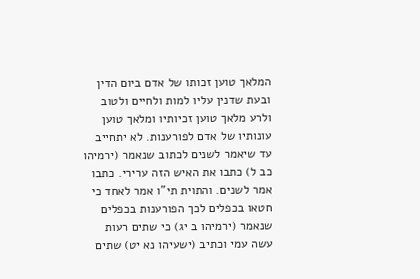המלאך טוען זכותו של אדם ביום הדין ובעת שדנין עליו למות ולחיים ולטוב ולרע מלאך טוען זכיותיו ומלאך טוען עונותיו של אדם לפורענות. לא יתחייב עד שיאמר לשנים לכתוב שנאמר (ירמיהו כב ל) כתבו את האיש הזה ערירי. כתבו אמר לשנים. והתוית תי"ו אמר לאחד כי חטאו בכפלים לכך הפורענות בכפלים שנאמר (ירמיהו ב יג) כי שתים רעות עשה עמי וכתיב (ישעיהו נא יט) שתים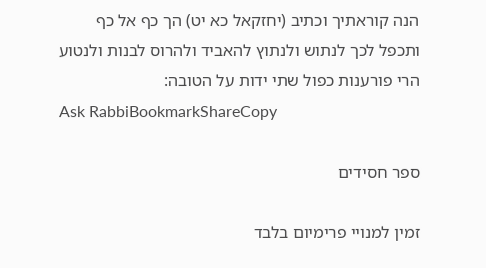הנה קוראתיך וכתיב (יחזקאל כא יט) הך כף אל כף ותכפל לכך לנתוש ולנתוץ להאביד ולהרוס לבנות ולנטוע הרי פורענות כפול שתי ידות על הטובה:
Ask RabbiBookmarkShareCopy

ספר חסידים

זמין למנויי פרימיום בלבד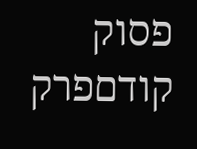פסוק קודםפרק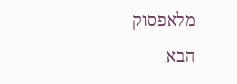מלאפסוק הבא